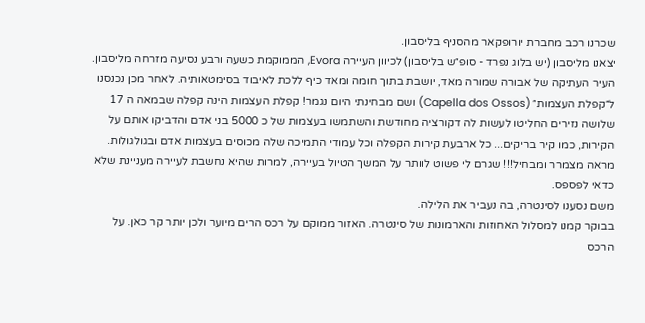שכרנו רכב מחברת יורופקאר מהסניף בליסבון.
יצאנו מליסבון (יש בלוג נפרד - סופ״ש בליסבון) לכיוון העיירה Evora, הממוקמת כשעה ורבע נסיעה מזרחה מליסבון. העיר העתיקה של אבורה שמורה מאד, יושבת בתוך חומה ומאד כיף ללכת לאיבוד בסימטאותיה. לאחר מכן נכנסנו ל״קפלת העצמות״ (Capella dos Ossos) ושם מבחינתי היום נגמר! קפלת העצמות הינה קפלה שבמאה ה 17 שלושה נזירים החליטו לעשות לה דקורציה מחודשת והשתמשו בעצמות של כ 5000 בני אדם והדביקו אותם על הקירות, כמו קיר בריקים... כל ארבעת קירות הקפלה וכל עמודי התמיכה שלה מכוסים בעצמות אדם ובגולגולות. מראה מצמרר ומבחיל!!! שגרם לי פשוט לוותר על המשך הטיול בעיירה, למרות שהיא נחשבת לעיירה מעניינת שלא כדאי לפספס.
משם נסענו לסינטרה, בה נעביר את הלילה.
בבוקר קמנו למסלול האחוזות והארמונות של סינטרה. האזור ממוקם על רכס הרים מיוער ולכן יותר קר כאן. על הרכס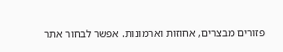פזורים מבצרים, אחוזות וארמונות. אפשר לבחור אתר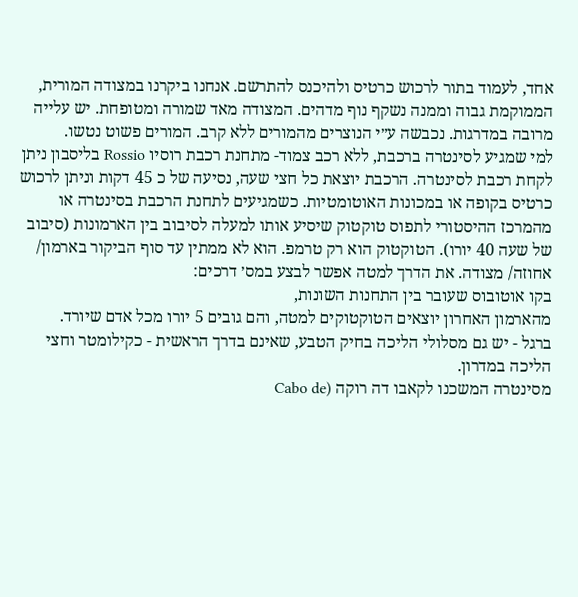אחד, לעמוד בתור לרכוש כרטיס ולהיכנס להתרשם. אנחנו ביקרנו במצודה המורית, הממוקמת גבוה וממנה נשקף נוף מדהים. המצודה מאד שמורה ומטופחת. יש עלייה מרובה במדרגות. נכבשה ע״י הנוצרים מהמורים ללא קרב. המורים פשוט נטשו.
למי שמגיע לסינטרה ברכבת, ללא רכב צמוד- מתחנת רכבת רוסיו Rossio בליסבון ניתן לקחת רכבת לסינטרה. הרכבת יוצאת כל חצי שעה, נסיעה של כ 45 דקות וניתן לרכוש כרטיס בקופה או במכונות האוטומטיות. כשמגיעים לתחנת הרכבת בסינטרה או מהמרכז ההיסטורי לתפוס טוקטוק שיסיע אותו למעלה לסיבוב בין הארמונות (סיבוב של שעה 40 יורו). הטוקטוק הוא רק טרמפ. הוא לא ממתין עד סוף הביקור בארמון/ אחוזה/ מצודה. את הדרך למטה אפשר לבצע במס׳ דרכים:
בקו אוטובוס שעובר בין התחנות השונות,
מהארמון האחרון יוצאים הטוקטוקים למטה, והם גובים 5 יורו מכל אדם שיורד.
ברגל - יש גם מסלולי הליכה בחיק הטבע, שאינם בדרך הראשית - כקילומטר וחצי הליכה במדרון.
מסינטרה המשכנו לקאבו דה רוקה (Cabo de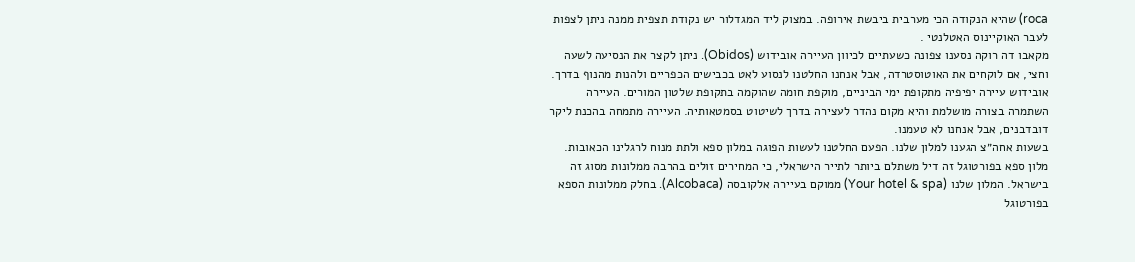roca) שהיא הנקודה הכי מערבית ביבשת אירופה. במצוק ליד המגדלור יש נקודת תצפית ממנה ניתן לצפות לעבר האוקיינוס האטלנטי .
מקאבו דה רוקה נסענו צפונה כשעתיים לכיוון העיירה אובידוש (Obidos). ניתן לקצר את הנסיעה לשעה וחצי, אם לוקחים את האוטוסטרדה, אבל אנחנו החלטנו לנסוע לאט בכבישים הכפריים ולהנות מהנוף בדרך.
אובידוש עיירה יפיפיה מתקופת ימי הביניים, מוקפת חומה שהוקמה בתקופת שלטון המורים. העיירה השתמרה בצורה מושלמת והיא מקום נהדר לעצירה בדרך לשיטוט בסמטאותיה. העיירה מתמחה בהכנת ליקר דובדבנים, אבל אנחנו לא טעמנו.
בשעות אחה״צ הגענו למלון שלנו. הפעם החלטנו לעשות הפוגה במלון ספא ולתת מנוח לרגלינו הכאובות. מלון ספא בפורטוגל זה דיל משתלם ביותר לתייר הישראלי, כי המחירים זולים בהרבה ממלונות מסוג זה בישראל. המלון שלנו (Your hotel & spa) ממוקם בעיירה אלקובסה (Alcobaca). בחלק ממלונות הספא בפורטוגל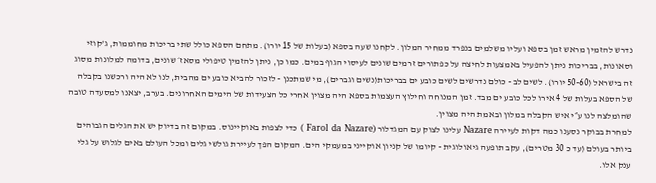נדרש להזמין מראש זמן בספא ועליו משלמים בנפרד ממחיר המלון. לקחנו שעה בספא (בעלות של 15 יורו). מתחם הספא כולל שתי בריכות מחוממות, ג’קוזי וסאונות, בבריכות ניתן להפעיל באמצעות לחיצה על כפתורים זרמים שונים לעיסוי הגוף במים. כמו כן, ניתן להזמין טיפולי מסאז׳ שונים, בדומה למלונות מסוג זה בישראל (50-60 יורו). לשים לב - כולם נדרשים לשים כובע ים בבריכות(נשים וגברים), מי שמתכנן - לזכור להביא כובע ים מהבית, לנו לא היה ורכשנו בקבלה של הספא בעלות של 4 אירו לכל כובע ים מבד. זמן המנוחה וחילוץ העצמות בספא היה מצוין אחרי כל הצעידות של הימים האחרונים. בערב, יצאנו למסעדה טובה שהומלצה לנו ע״י איש הקבלה במלון ובאמת היה מצוין.
למחרת בבוקר נסענו כמה דקות לעיירה Nazare עלינו לצוק עם המגדלור (Farol da Nazare ) כדי לצפות באוקיינוס. במקום זה בדיוק יש את הגלים הגבוהים ביותר בעולם (עד כ 30 מטרים), עקב תופעה גיאולוגית - קיומו של קניון אוקייני במעמקי הים. המקום הפך לעיירת גולשי גלים ומכל העולם באים לגלוש על גלי ענק אלו.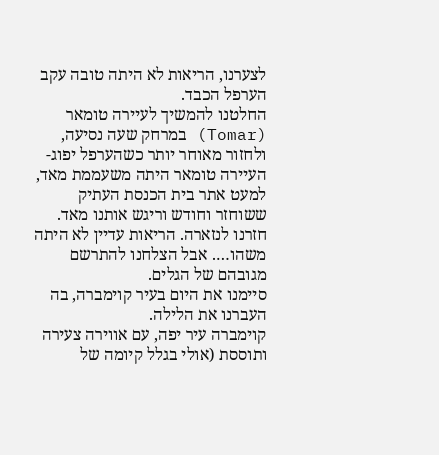לצערנו, הריאות לא היתה טובה עקב הערפל הכבד.
החלטנו להמשיך לעיירה טומאר (Tomar) במרחק שעה נסיעה, ולחזור מאוחר יותר כשהערפל יפוג- העיירה טומאר היתה משעממת מאד, למעט אתר בית הכנסת העתיק ששוחזר וחודש וריגש אותנו מאד.
חזרנו לנזארה. הריאות עדיין לא היתה משהו…. אבל הצלחנו להתרשם מגובהם של הגלים.
סיימנו את היום בעיר קוימברה, בה העברנו את הלילה.
קוימברה עיר יפה, עם אווירה צעירה ותוססת (אולי בגלל קיומה של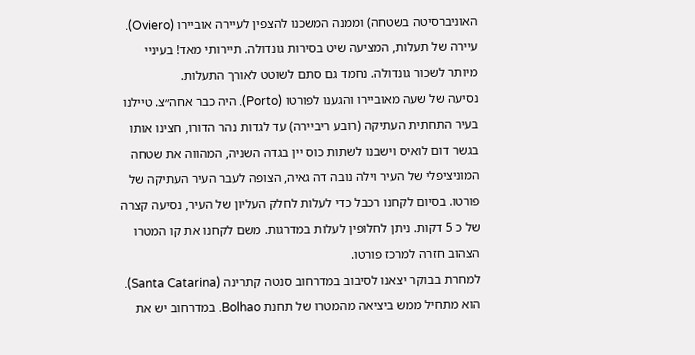האוניברסיטה בשטחה) וממנה המשכנו להצפין לעיירה אוביירו (Oviero). עיירה של תעלות, המציעה שיט בסירות גונדולה. תיירותי מאד! בעיניי מיותר לשכור גונדולה. נחמד גם סתם לשוטט לאורך התעלות.
נסיעה של שעה מאוביירו והגענו לפורטו (Porto). היה כבר אחה״צ. טיילנו בעיר התחתית העתיקה (רובע ריביירה) עד לגדות נהר הדורו, חצינו אותו בגשר דום לואיס וישבנו לשתות כוס יין בגדה השניה, המהווה את שטחה המוניציפלי של העיר וילה נובה דה גאיה, הצופה לעבר העיר העתיקה של פורטו. בסיום לקחנו רכבל כדי לעלות לחלק העליון של העיר, נסיעה קצרה של כ 5 דקות. ניתן לחלופין לעלות במדרגות. משם לקחנו את קו המטרו הצהוב חזרה למרכז פורטו.
למחרת בבוקר יצאנו לסיבוב במדרחוב סנטה קתרינה (Santa Catarina). הוא מתחיל ממש ביציאה מהמטרו של תחנת Bolhao. במדרחוב יש את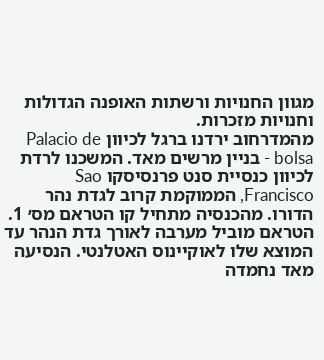מגוון החנויות ורשתות האופנה הגדולות וחנויות מזכרות.
מהמדרחוב ירדנו ברגל לכיוון Palacio de bolsa - בניין מרשים מאד. המשכנו לרדת לכיוון כנסיית סנט פרנסיסקו Sao Francisco, הממוקמת קרוב לגדת נהר הדורו. מהכנסיה מתחיל קו הטראם מס׳ 1. הטראם מוביל מערבה לאורך גדת הנהר עד המוצא שלו לאוקיינוס האטלנטי. הנסיעה מאד נחמדה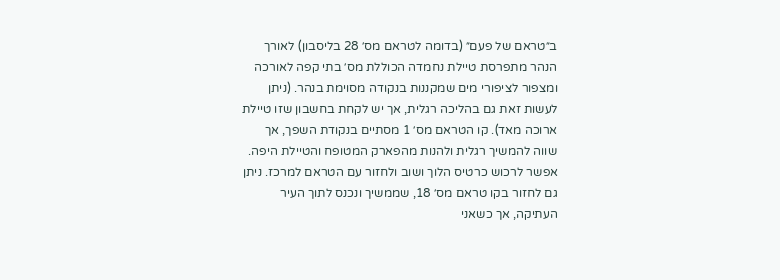ב״טראם של פעם״ (בדומה לטראם מס׳ 28 בליסבון) לאורך הנהר מתפרסת טיילת נחמדה הכוללת מס׳ בתי קפה לאורכה ומצפור לציפורי מים שמקננות בנקודה מסוימת בנהר. (ניתן לעשות זאת גם בהליכה רגלית, אך יש לקחת בחשבון שזו טיילת ארוכה מאד). קו הטראם מס׳ 1 מסתיים בנקודת השפך, אך שווה להמשיך רגלית ולהנות מהפארק המטופח והטיילת היפה.
אפשר לרכוש כרטיס הלוך ושוב ולחזור עם הטראם למרכז. ניתן גם לחזור בקו טראם מס׳ 18, שממשיך ונכנס לתוך העיר העתיקה, אך כשאני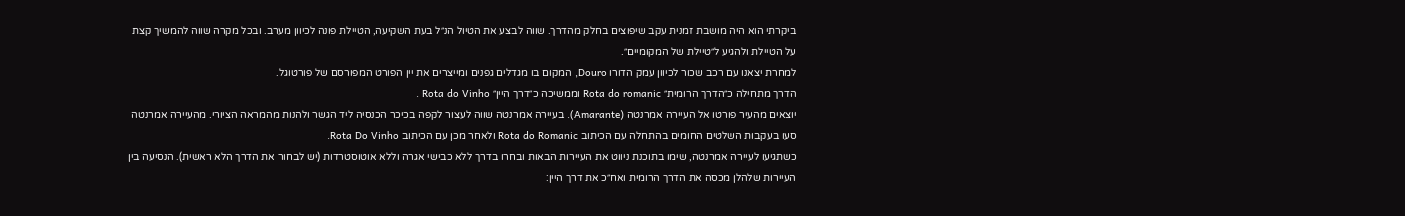ביקרתי הוא היה מושבת זמנית עקב שיפוצים בחלק מהדרך. שווה לבצע את הטיול הנ״ל בעת השקיעה, הטיילת פונה לכיוון מערב. ובכל מקרה שווה להמשיך קצת על הטיילת ולהגיע ל״טיילת של המקומיים״.
למחרת יצאנו עם רכב שכור לכיוון עמק הדורו Douro, המקום בו מגדלים גפנים ומייצרים את יין הפורט המפורסם של פורטוגל.
הדרך מתחילה כ״הדרך הרומית״ Rota do romanic וממשיכה כ״דרך היין״ Rota do Vinho .
יוצאים מהעיר פורטו אל העיירה אמרנטה (Amarante). בעיירה אמרנטה שווה לעצור לקפה בכיכר הכנסיה ליד הגשר ולהנות מהמראה הציורי. מהעיירה אמרנטה סעו בעקבות השלטים החומים בהתחלה עם הכיתוב Rota do Romanic ולאחר מכן עם הכיתוב Rota Do Vinho.
כשתגיעו לעיירה אמרנטה, שימו בתוכנת ניווט את העיירות הבאות ובחרו בדרך ללא כבישי אגרה וללא אוטוסטרדות (יש לבחור את הדרך הלא ראשית). הנסיעה בין העיירות שלהלן מכסה את הדרך הרומית ואח״כ את דרך היין: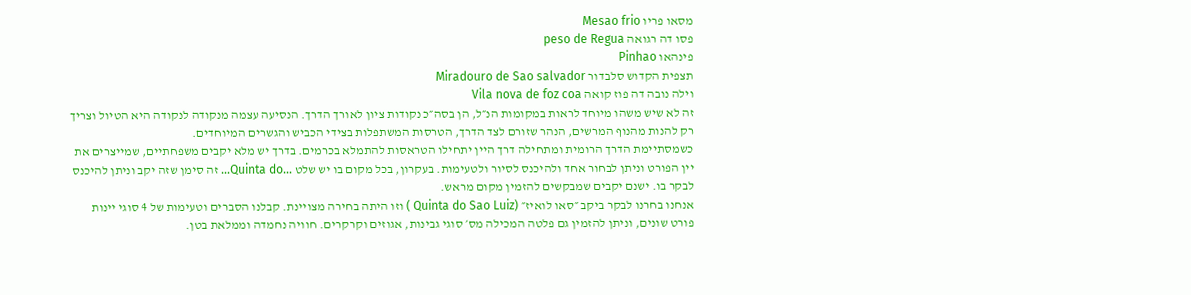מסאו פריו Mesao frio
פסו דה רגואה peso de Regua
פינהאו Pinhao
תצפית הקדוש סלבדור Miradouro de Sao salvador
וילה נובה דה פוז קואה Vila nova de foz coa
זה לא שיש משהו מיוחד לראות במקומות הנ״ל, הן בסה״כ נקודות ציון לאורך הדרך. הנסיעה עצמה מנקודה לנקודה היא הטיול וצריך רק להנות מהנוף המרשים, הנהר שזורם לצד הדרך, הטרסות המשתפלות בצידי הכביש והגשרים המיוחדים.
כשמסתיימת הדרך הרומית ומתחילה דרך היין יתחילו הטראסות להתמלא בכרמים. בדרך יש מלא יקבים משפחתיים, שמייצרים את יין הפורט וניתן לבחור אחד ולהיכנס לסיור ולטעימות. בעקרון, בכל מקום בו יש שלט …Quinta do… זה סימן שזה יקב וניתן להיכנס לבקר בו. ישנם יקבים שמבקשים להזמין מקום מראש.
אנחנו בחרנו לבקר ביקב ״סאו לואיז״ (Quinta do Sao Luiz ) וזו היתה בחירה מצויינת. קבלנו הסברים וטעימות של 4 סוגי יינות פורט שונים, וניתן להזמין גם פלטה המכילה מס׳ סוגי גבינות, אגוזים וקרקרים. חוויה נחמדה וממלאת בטן.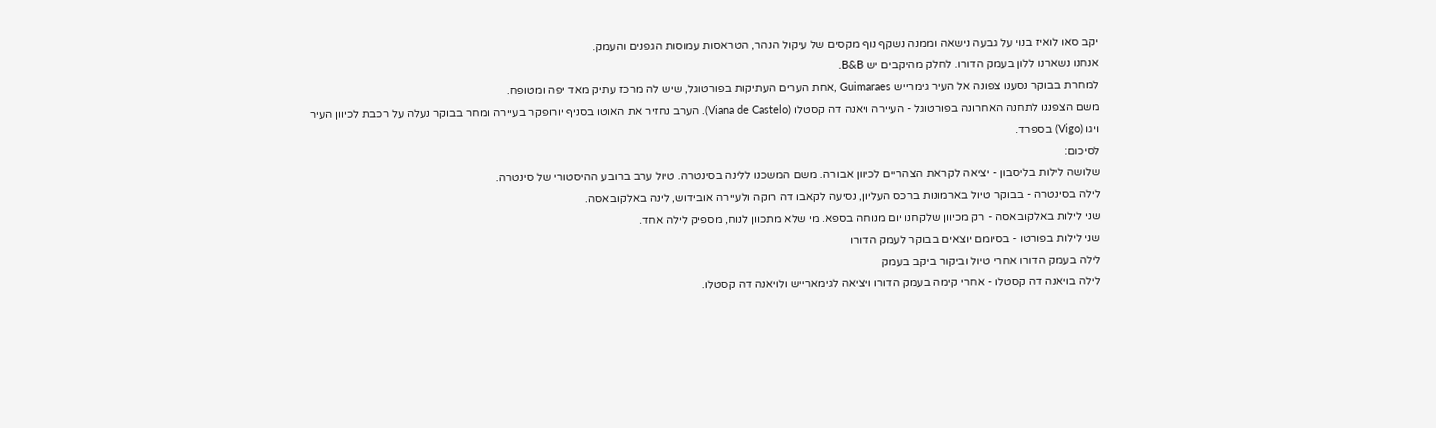יקב סאו לואיז בנוי על גבעה נישאה וממנה נשקף נוף מקסים של עיקול הנהר, הטראסות עמוסות הגפנים והעמק.
אנחנו נשארנו ללון בעמק הדורו. לחלק מהיקבים יש B&B.
למחרת בבוקר נסענו צפונה אל העיר גימרייש Guimaraes ,אחת הערים העתיקות בפורטוגל, שיש לה מרכז עתיק מאד יפה ומטופח.
משם הצפננו לתחנה האחרונה בפורטוגל - העיירה ויאנה דה קסטלו (Viana de Castelo). הערב נחזיר את האוטו בסניף יורופקר בעיירה ומחר בבוקר נעלה על רכבת לכיוון העיר ויגו (Vigo) בספרד.
לסיכום:
שלושה לילות בליסבון - יציאה לקראת הצהריים לכיוון אבורה. משם המשכנו ללינה בסינטרה. טיול ערב ברובע ההיסטורי של סינטרה.
לילה בסינטרה - בבוקר טיול בארמונות ברכס העליון, נסיעה לקאבו דה רוקה ולעיירה אובידוש, לינה באלקובאסה.
שני לילות באלקובאסה - רק מכיוון שלקחנו יום מנוחה בספא. מי שלא מתכוון לנוח, מספיק לילה אחד.
שני לילות בפורטו - בסיומם יוצאים בבוקר לעמק הדורו
לילה בעמק הדורו אחרי טיול וביקור ביקב בעמק
לילה בויאנה דה קסטלו - אחרי קימה בעמק הדורו ויציאה לגימארייש ולויאנה דה קסטלו.